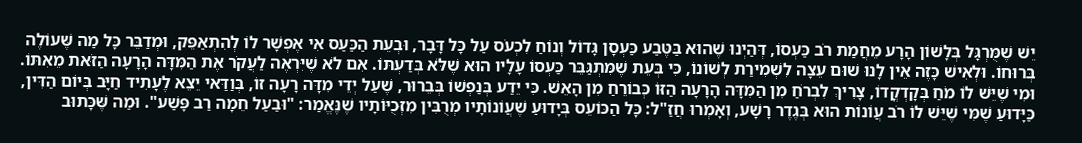יֵשׁ שֶׁמֻּרְגָּל בְּלָשׁוֹן הָרָע מֵחֲמַת רֹב כַּעְסוֹ, דְּהַיְנוּ שֶׁהוּא בַּטֶּבַע כַּעְסָן גָּדוֹל וְנוֹחַ לִכְעֹס עַל כָּל דָּבָר, וּבְעֵת הַכַּעַס אִי אֶפְשָׁר לוֹ לְהִתְאַפֵּק, וּמְדַבֵּר כָּל מַה שֶּׁעוֹלֶה בְּרוּחוֹ. וּלְאִישׁ כָּזֶה אֵין לָנוּ שׁוּם עֵצָה לִשְׁמִירַת לְשׁוֹנוֹ, כִּי בְּעֵת שֶׁמִּתְגַּבֵּר כַּעְסוֹ עָלָיו הוּא שֶׁלֹּא בְּדַעְתּוֹ. אִם לֹא שֶׁיִּרְאֶה לַעֲקֹר אֶת הַמִּדָּה הָרָעָה הַזֹּאת מֵאִתּוֹ.
וּמִי שֶׁיֵּשׁ לוֹ מֹחַ בְּקָדְקֳדוֹ, צָרִיךְ לִבְרֹחַ מִן הַמִּדָּה הָרָעָה הַזּוֹ כְּבוֹרֵחַ מִן הָאֵשׁ. כִּי יֵדַע בְּנַפְשׁוֹ בְּבֵרוּר, שֶׁעַל יְדֵי מִדָּה רָעָה זוֹ, בְּוַדַּאי יֵצֵא לֶעָתִיד חַיָּב בְּיוֹם הַדִּין, כַּיָּדוּעַ שֶׁמִּי שֶׁיֵּשׁ לוֹ רֹב עֲוֹנוֹת הוּא בְּגֶדֶר רָשָׁע, וְאָמְרוּ חֲזַ"ל: כָּל הַכּוֹעֵס בְּיָדוּעַ שֶׁעֲוֹנוֹתָיו מְרֻבִּין מִזְּכֻיּוֹתָיו שֶׁנֶּאֱמַר: "וּבַעַל חֵמָה רַב פָּשַׁע". וּמַה שֶּׁכָּתוּב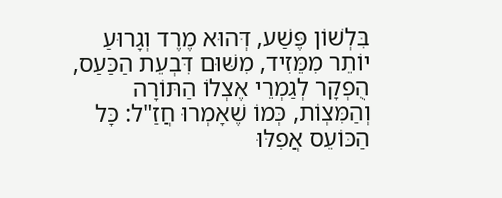בִּלְשׁוֹן פֶּשַׁע, דְּהוּא מֶרֶד וְגָרוּעַ יוֹתֵר מִמֵּזִיד, מִשּׁוּם דִּבְעֵת הַכַּעַס, הֻפְקָר לְגַמְרֵי אֶצְלוֹ הַתּוֹרָה וְהַמִּצְוֹת, כְּמוֹ שֶׁאָמְרוּ חֲזַ"ל: כָּל הַכּוֹעֵס אֲפִלּוּ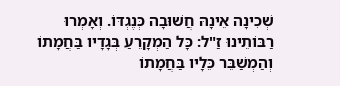שְׁכִינָה אֵינָהּ חֲשׁוּבָה כְּנֶגְדּוֹ. וְאָמְרוּ רַבּוֹתֵינוּ זַ"ל: כָּל הַמְקָרֵעַ בְּגָדָיו בַּחֲמָתוֹ וְהַמְשַׁבֵּר כֵּלָיו בַּחֲמָתוֹ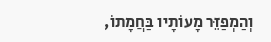וְהַמְפַזֵּר מָעוֹתָיו בַּחֲמָתוֹ,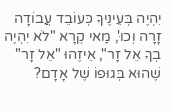יִהְיֶה בְּעֵינֶיךָ כְּעוֹבֵד עֲבוֹדָה זָרָה וְכוּ', מַאי קְרָא "לֹא יִהְיֶה בְךָ אֵל זָר", אֵיזֶהוּ "אֵל זָר" שֶׁהוּא בְּגוּפוֹ שֶׁל אָדָם?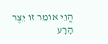הֱוֵי אוֹמֵר זוֹ יֵצֶר הָרָע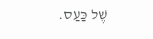שֶׁל כַּעַס.